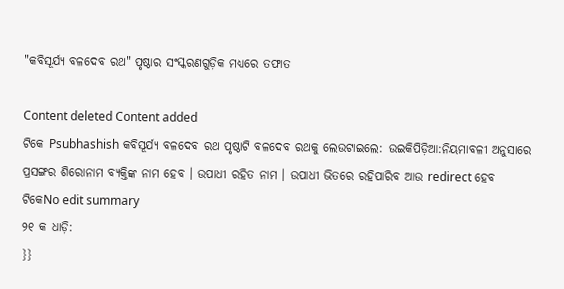"କବିସୂର୍ଯ୍ୟ ବଳଦେବ ରଥ" ପୃଷ୍ଠାର ସଂସ୍କରଣ‌ଗୁଡ଼ିକ ମଧ୍ୟରେ ତଫାତ

Content deleted Content added
ଟିକେ Psubhashish କବିସୂର୍ଯ୍ୟ ବଳଦେବ ରଥ ପୃଷ୍ଠାଟି ବଳଦେବ ରଥକୁ ଲେଉଟାଇଲେ: ଉଇକିପିଡ଼ିଆ:ନିୟମାବଳୀ ଅନୁସାରେ ପ୍ରସଙ୍ଗର ଶିରୋନାମ ବ୍ୟକ୍ତିଙ୍କ ନାମ ହେବ । ଉପାଧୀ ରହିତ ନାମ । ଉପାଧୀ ଭିତରେ ରହିପାରିବ ଆଉ redirect ହେବ
ଟିକେNo edit summary
୨୧ କ ଧାଡ଼ି:
}}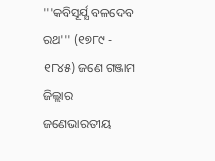'''କବିସୂର୍ଯ୍ଯ ବଳଦେବ ରଥ''' (୧୭୮୯ - ୧୮୪୫) ଜଣେ ଗଞ୍ଜାମ ଜିଲ୍ଲାର ଜଣେଭାରତୀୟ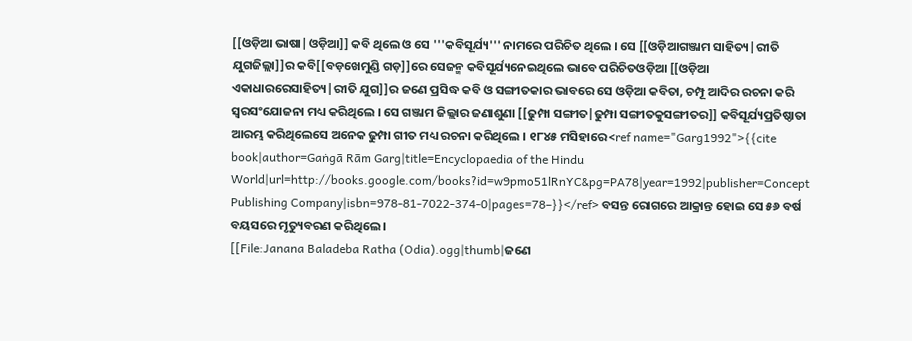[[ଓଡ଼ିଆ ଭାଷା|ଓଡ଼ିଆ]] କବି ଥିଲେ ଓ ସେ '''କବିସୂର୍ଯ୍ୟ''' ନାମରେ ପରିଚିତ ଥିଲେ । ସେ [[ଓଡ଼ିଆଗଞ୍ଜାମ ସାହିତ୍ୟ|ରୀତି ଯୁଗଜିଲ୍ଲା]]ର କବି[[ବଡ଼ଖେମୁଣ୍ଡି ଗଡ଼]]ରେ ସେଜନ୍ମ କବିସୂର୍ଯ୍ୟନେଇଥିଲେ ଭାବେ ପରିଚିତଓଡ଼ିଆ [[ଓଡ଼ିଆ ଏକାଧାରରେସାହିତ୍ୟ|ରୀତି ଯୁଗ]]ର ଜଣେ ପ୍ରସିଦ୍ଧ କବି ଓ ସଙ୍ଗୀତକାର ଭାବରେ ସେ ଓଡ଼ିଆ କବିତା, ଚମ୍ପୂ ଆଦିର ରଚନା କରି ସ୍ୱରସଂଯୋଜନା ମଧ୍ୟ କରିଥିଲେ । ସେ ଗଞ୍ଜାମ ଜିଲ୍ଲାର ଜଣାଶୁଣା [[ଢୁମ୍ପା ସଙ୍ଗୀତ|ଢୁମ୍ପା ସଙ୍ଗୀତକୁସଙ୍ଗୀତର]] କବିସୂର୍ଯ୍ୟପ୍ରତିଷ୍ଠାତା ଆରମ୍ଭ କରିଥିଲେସେ ଅନେକ ଢୁମ୍ପା ଗୀତ ମଧ୍ୟ ରଚନା କରିଥିଲେ । ୧୮୪୫ ମସିହାରେ<ref name="Garg1992">{{cite book|author=Gaṅgā Rām Garg|title=Encyclopaedia of the Hindu World|url=http://books.google.com/books?id=w9pmo51lRnYC&pg=PA78|year=1992|publisher=Concept Publishing Company|isbn=978-81-7022-374-0|pages=78–}}</ref> ବସନ୍ତ ରୋଗରେ ଆକ୍ରାନ୍ତ ହୋଇ ସେ ୫୬ ବର୍ଷ ବୟସରେ ମୃତ୍ୟୁବରଣ କରିଥିଲେ ।
[[File:Janana Baladeba Ratha (Odia).ogg|thumb|ଜଣେ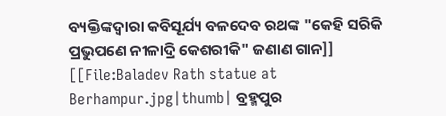ବ୍ୟକ୍ତିଙ୍କଦ୍ୱାରା କବିସୂର୍ଯ୍ୟ ବଳଦେବ ରଥଙ୍କ "କେହି ସରିକି ପ୍ରଭୁପଣେ ନୀଳାଦ୍ରି କେଶରୀକି" ଜଣାଣ ଗାନ]]
[[File:Baladev Rath statue at Berhampur.jpg|thumb| ବ୍ରହ୍ମପୁର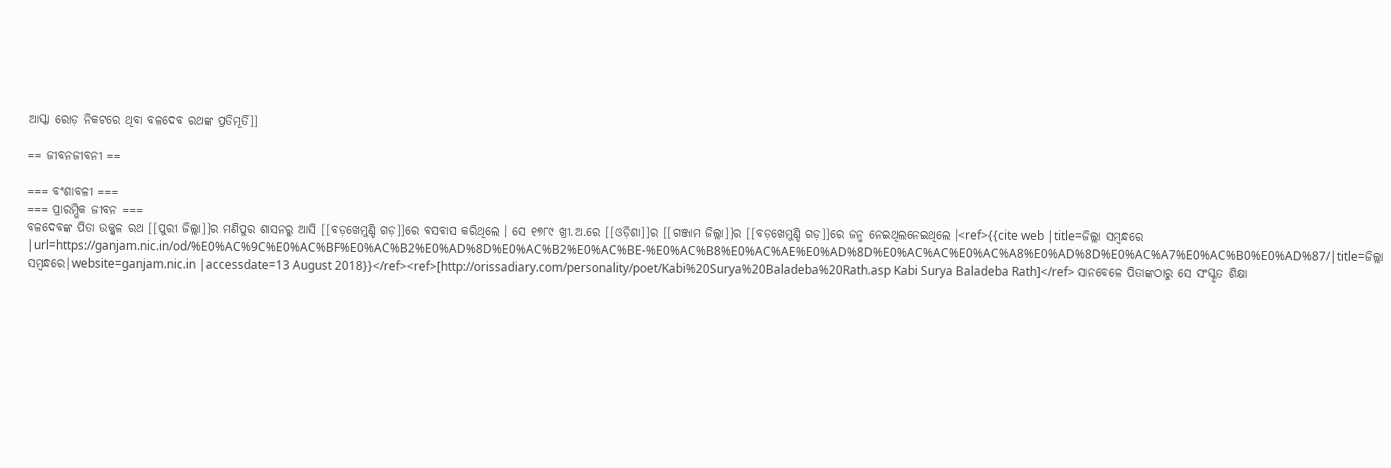ଆସ୍କା ରୋଡ଼ ନିକଟରେ ଥିବା ବଳଦେବ ରଥଙ୍କ ପ୍ରତିମୂର୍ତି]]

== ଜୀବନଜୀବନୀ ==

=== ବଂଶାବଳୀ ===
=== ପ୍ରାରମ୍ଭିକ ଜୀବନ ===
ବଳଦେବଙ୍କ ପିତା ଉଜ୍ଜ୍ୱଳ ରଥ [[ପୁରୀ ଜିଲ୍ଲା]]ର ମଣିପୁର ଶାସନରୁ ଆସି [[ବଡ଼ଖେମୁଣ୍ଡି ଗଡ଼]]ରେ ବସବାସ କରିଥିଲେ । ସେ ୧୭୮୯ ଖ୍ରୀ.ଅ.ରେ [[ଓଡ଼ିଶା]]ର [[ଗଞ୍ଜାମ ଜିଲ୍ଲା]]ର [[ବଡ଼ଖେମୁଣ୍ଡି ଗଡ଼]]ରେ ଜନ୍ମ ନେଇଥିଲନେଇଥିଲେ ।<ref>{{cite web |title=ଜିଲ୍ଲା ସମ୍ବନ୍ଧରେ |url=https://ganjam.nic.in/od/%E0%AC%9C%E0%AC%BF%E0%AC%B2%E0%AD%8D%E0%AC%B2%E0%AC%BE-%E0%AC%B8%E0%AC%AE%E0%AD%8D%E0%AC%AC%E0%AC%A8%E0%AD%8D%E0%AC%A7%E0%AC%B0%E0%AD%87/|title=ଜିଲ୍ଲା ସମ୍ବନ୍ଧରେ|website=ganjam.nic.in |accessdate=13 August 2018}}</ref><ref>[http://orissadiary.com/personality/poet/Kabi%20Surya%20Baladeba%20Rath.asp Kabi Surya Baladeba Rath]</ref> ସାନବେଳେ ପିତାଙ୍କଠାରୁ ସେ ସଂସ୍କୃତ ଶିକ୍ଷା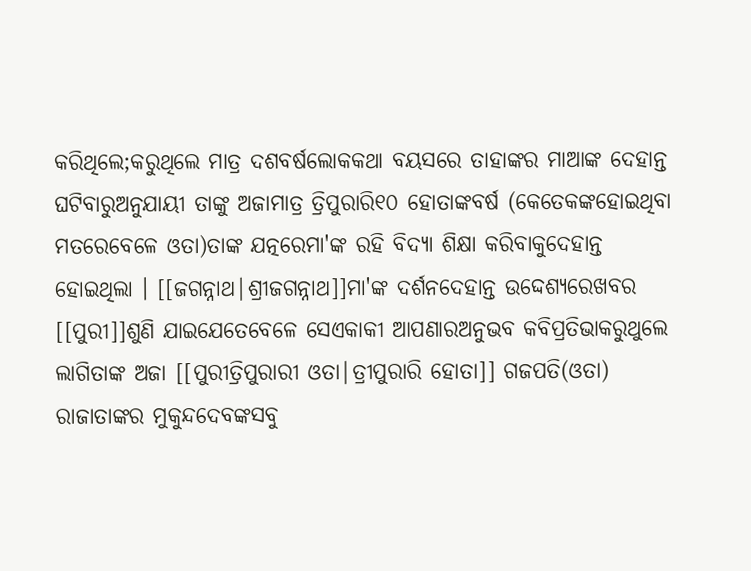କରିଥିଲେ;କରୁଥିଲେ ମାତ୍ର ଦଶବର୍ଷଲୋକକଥା ବୟସରେ ତାହାଙ୍କର ମାଆଙ୍କ ଦେହାନ୍ତ ଘଟିବାରୁଅନୁଯାୟୀ ତାଙ୍କୁ ଅଜାମାତ୍ର ତ୍ରିପୁରାରି୧୦ ହୋତାଙ୍କବର୍ଷ (କେତେକଙ୍କହୋଇଥିବା ମତରେବେଳେ ଓତା)ତାଙ୍କ ଯତ୍ନରେମା'ଙ୍କ ରହି ବିଦ୍ୟା ଶିକ୍ଷା କରିବାକୁଦେହାନ୍ତ ହୋଇଥିଲା । [[ଜଗନ୍ନାଥ|ଶ୍ରୀଜଗନ୍ନାଥ]]ମା'ଙ୍କ ଦର୍ଶନଦେହାନ୍ତ ଉଦ୍ଦେଶ୍ୟରେଖବର [[ପୁରୀ]]ଶୁଣି ଯାଇଯେତେବେଳେ ସେଏକାକୀ ଆପଣାରଅନୁଭବ କବିପ୍ରତିଭାକରୁଥୁଲେ ଲାଗିତାଙ୍କ ଅଜା [[ପୁରୀତ୍ରିପୁରାରୀ ଓତା|ତ୍ରୀପୁରାରି ହୋତା]] ଗଜପତି(ଓତା) ରାଜାତାଙ୍କର ମୁକୁନ୍ଦଦେବଙ୍କସବୁ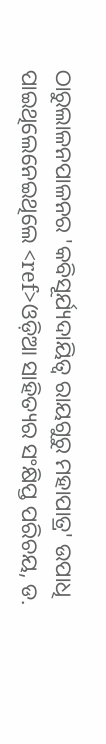ଠାରୁଲାଳନପାଳନର 'କବିସୂର୍ଯ୍ୟଦାୟିତ୍ୱ ରାୟଗୁରୁ ମହାପାତ୍ର' ଉପାଧି ପାଇଥିଲେନେଇଥିଲେ <ref>ଓଡ଼ିଆ ସାହିତ୍ୟର ସଂକ୍ଷିପ୍ତ ପରିଚୟ, ଡ.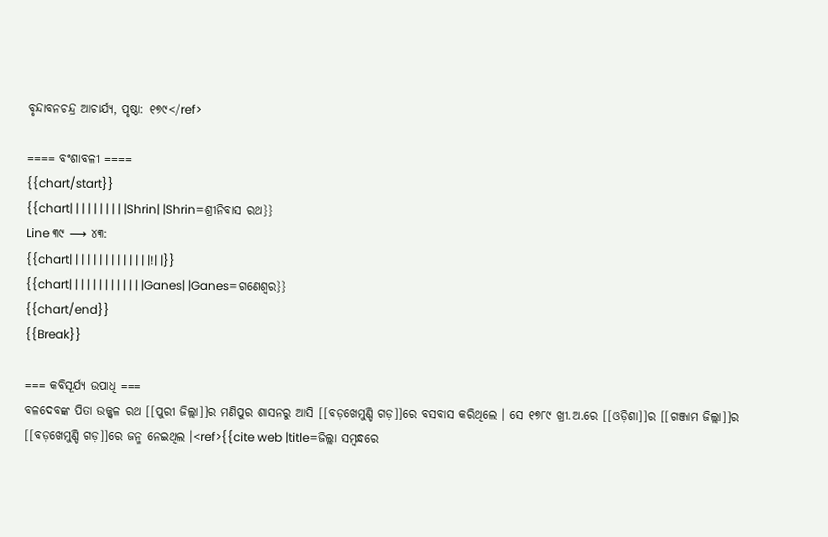ବୃନ୍ଦାବନଚନ୍ଦ୍ର ଆଚାର୍ଯ୍ୟ, ପୃଷ୍ଠା: ୧୭୯</ref>

==== ବଂଶାବଳୀ ====
{{chart/start}}
{{chart| | | | | | | | | |Shrin| |Shrin=ଶ୍ରୀନିବାସ ରଥ}}
Line ୩୯ ⟶ ୪୩:
{{chart| | | | | | | | | | | | | |!| |}}
{{chart| | | | | | | | | | | | |Ganes| |Ganes=ଗଣେଶ୍ୱର}}
{{chart/end}}
{{Break}}

=== କବିସୂର୍ଯ୍ୟ ଉପାଧି ===
ବଳଦେବଙ୍କ ପିତା ଉଜ୍ଜ୍ୱଳ ରଥ [[ପୁରୀ ଜିଲ୍ଲା]]ର ମଣିପୁର ଶାସନରୁ ଆସି [[ବଡ଼ଖେମୁଣ୍ଡି ଗଡ଼]]ରେ ବସବାସ କରିଥିଲେ । ସେ ୧୭୮୯ ଖ୍ରୀ.ଅ.ରେ [[ଓଡ଼ିଶା]]ର [[ଗଞ୍ଜାମ ଜିଲ୍ଲା]]ର [[ବଡ଼ଖେମୁଣ୍ଡି ଗଡ଼]]ରେ ଜନ୍ମ ନେଇଥିଲ ।<ref>{{cite web |title=ଜିଲ୍ଲା ସମ୍ବନ୍ଧରେ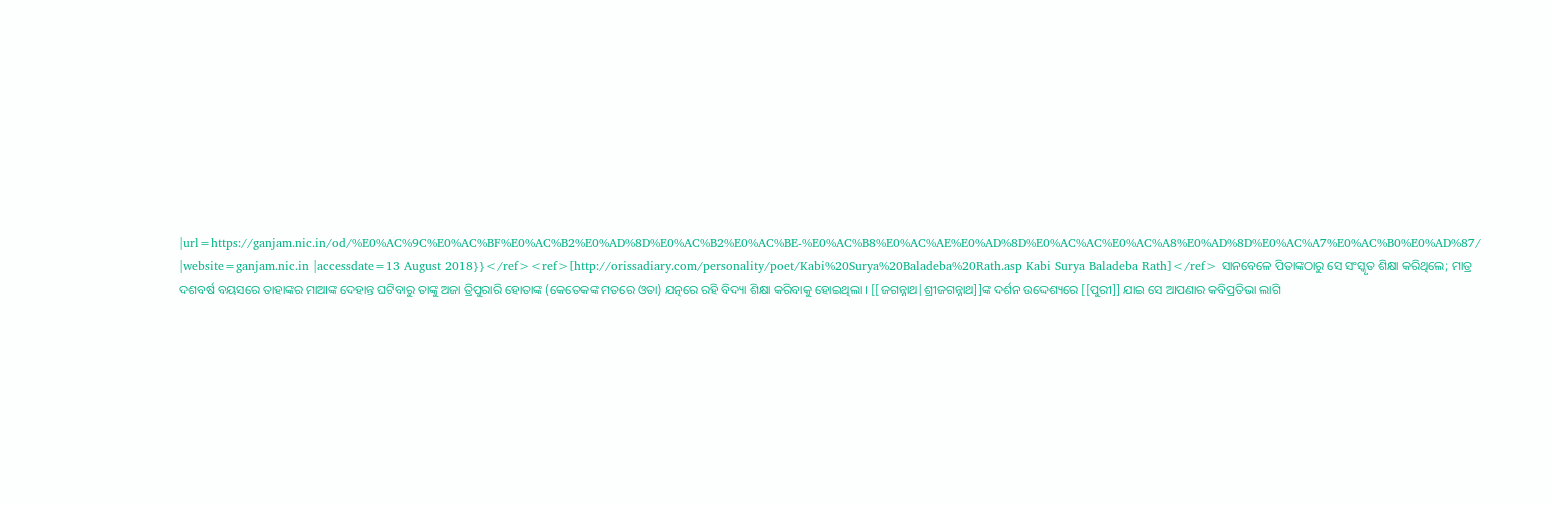|url=https://ganjam.nic.in/od/%E0%AC%9C%E0%AC%BF%E0%AC%B2%E0%AD%8D%E0%AC%B2%E0%AC%BE-%E0%AC%B8%E0%AC%AE%E0%AD%8D%E0%AC%AC%E0%AC%A8%E0%AD%8D%E0%AC%A7%E0%AC%B0%E0%AD%87/ |website=ganjam.nic.in |accessdate=13 August 2018}}</ref><ref>[http://orissadiary.com/personality/poet/Kabi%20Surya%20Baladeba%20Rath.asp Kabi Surya Baladeba Rath]</ref> ସାନବେଳେ ପିତାଙ୍କଠାରୁ ସେ ସଂସ୍କୃତ ଶିକ୍ଷା କରିଥିଲେ; ମାତ୍ର ଦଶବର୍ଷ ବୟସରେ ତାହାଙ୍କର ମାଆଙ୍କ ଦେହାନ୍ତ ଘଟିବାରୁ ତାଙ୍କୁ ଅଜା ତ୍ରିପୁରାରି ହୋତାଙ୍କ (କେତେକଙ୍କ ମତରେ ଓତା) ଯତ୍ନରେ ରହି ବିଦ୍ୟା ଶିକ୍ଷା କରିବାକୁ ହୋଇଥିଲା । [[ଜଗନ୍ନାଥ|ଶ୍ରୀଜଗନ୍ନାଥ]]ଙ୍କ ଦର୍ଶନ ଉଦ୍ଦେଶ୍ୟରେ [[ପୁରୀ]] ଯାଇ ସେ ଆପଣାର କବିପ୍ରତିଭା ଲାଗି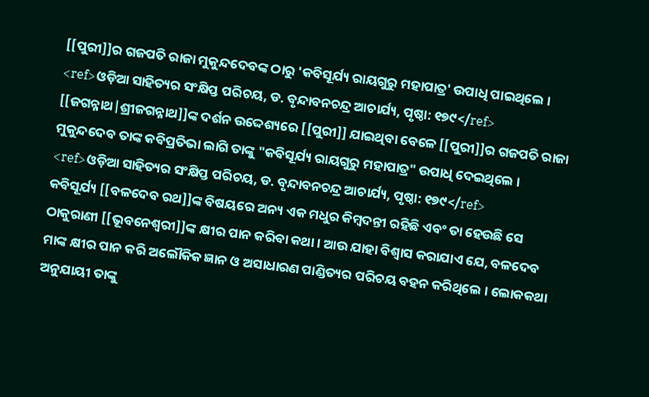[[ପୁରୀ]]ର ଗଜପତି ରାଜା ମୁକୁନ୍ଦଦେବଙ୍କ ଠାରୁ 'କବିସୂର୍ଯ୍ୟ ରାୟଗୁରୁ ମହାପାତ୍ର' ଉପାଧି ପାଇଥିଲେ । <ref>ଓଡ଼ିଆ ସାହିତ୍ୟର ସଂକ୍ଷିପ୍ତ ପରିଚୟ, ଡ. ବୃନ୍ଦାବନଚନ୍ଦ୍ର ଆଚାର୍ଯ୍ୟ, ପୃଷ୍ଠା: ୧୭୯</ref>
[[ଜଗନ୍ନାଥ|ଶ୍ରୀଜଗନ୍ନାଥ]]ଙ୍କ ଦର୍ଶନ ଉଦ୍ଦେଶ୍ୟରେ [[ପୁରୀ]] ଯାଇଥିବା ବେଳେ [[ପୁରୀ]]ର ଗଜପତି ରାଜା ମୁକୁନ୍ଦଦେବ ତାଙ୍କ କବିପ୍ରତିଭା ଲାଗି ତାଙ୍କୁ "କବିସୂର୍ଯ୍ୟ ରାୟଗୁରୁ ମହାପାତ୍ର" ଉପାଧି ଦେଇଥିଲେ । <ref>ଓଡ଼ିଆ ସାହିତ୍ୟର ସଂକ୍ଷିପ୍ତ ପରିଚୟ, ଡ. ବୃନ୍ଦାବନଚନ୍ଦ୍ର ଆଚାର୍ଯ୍ୟ, ପୃଷ୍ଠା: ୧୭୯</ref>
କବିସୂର୍ଯ୍ୟ [[ବଳଦେବ ରଥ]]ଙ୍କ ବିଷୟରେ ଅନ୍ୟ ଏକ ମଧୁର କିମ୍ବଦନ୍ତୀ ରହିଛି ଏବଂ ତା ହେଉଛି ସେ ଠାକୁରାଣୀ [[ଭୂବନେଶ୍ୱରୀ]]ଙ୍କ କ୍ଷୀର ପାନ କରିବା କଥା । ଆଉ ଯାହା ବିଶ୍ୱାସ କରାଯାଏ ଯେ, ବଳଦେବ ମାଙ୍କ କ୍ଷୀର ପାନ କରି ଅଲୌକିକ ଜ୍ଞାନ ଓ ଅସାଧାରଣ ପାଣ୍ଡିତ୍ୟର ପରିଚୟ ବହନ କରିଥିଲେ । ଲୋକକଥା ଅନୁଯାୟୀ ତାଙ୍କୁ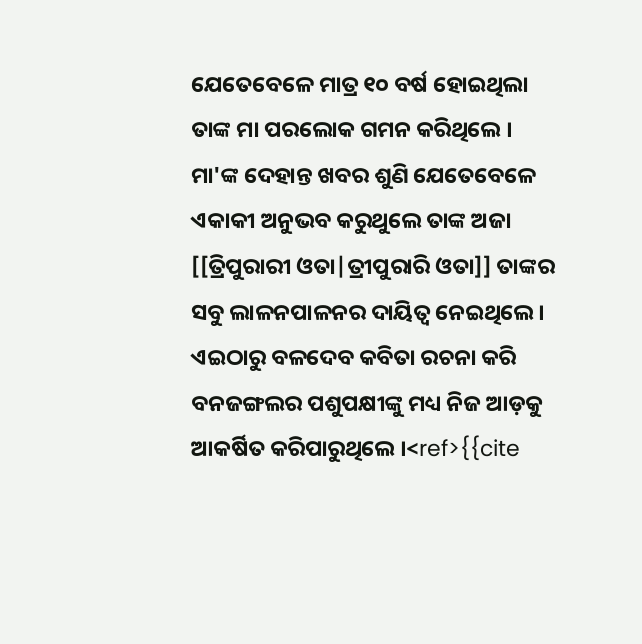ଯେତେବେଳେ ମାତ୍ର ୧୦ ବର୍ଷ ହୋଇଥିଲା ତାଙ୍କ ମା ପରଲୋକ ଗମନ କରିଥିଲେ । ମା'ଙ୍କ ଦେହାନ୍ତ ଖବର ଶୁଣି ଯେତେବେଳେ ଏକାକୀ ଅନୁଭବ କରୁଥୁଲେ ତାଙ୍କ ଅଜା [[ତ୍ରିପୁରାରୀ ଓତା|ତ୍ରୀପୁରାରି ଓତା]] ତାଙ୍କର ସବୁ ଲାଳନପାଳନର ଦାୟିତ୍ୱ ନେଇଥିଲେ । ଏଇଠାରୁ ବଳଦେବ କବିତା ରଚନା କରି ବନଜଙ୍ଗଲର ପଶୁପକ୍ଷୀଙ୍କୁ ମଧ୍ୟ ନିଜ ଆଡ଼କୁ ଆକର୍ଷିତ କରିପାରୁଥିଲେ ।<ref>{{cite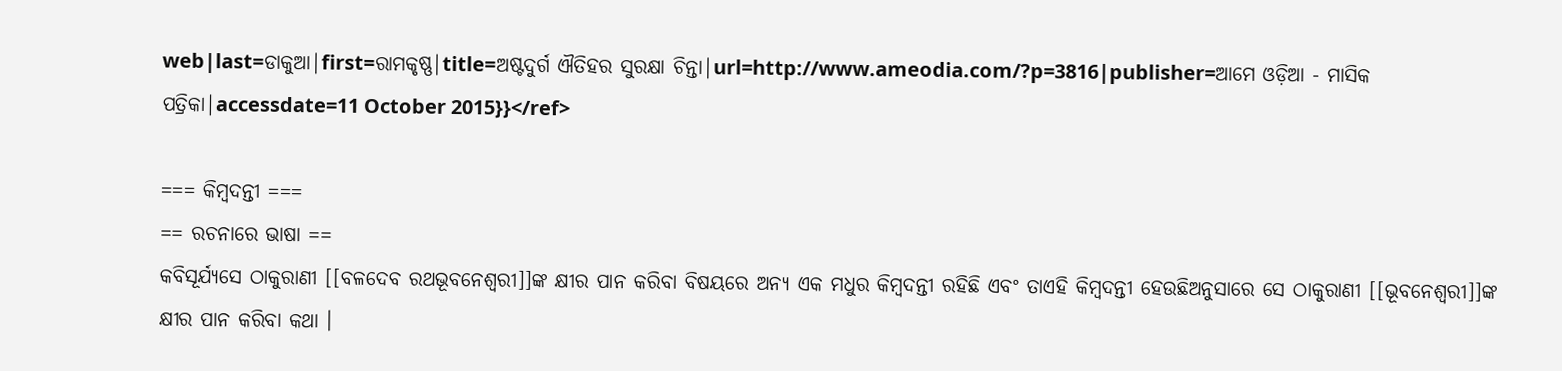web|last=ଡାକୁଆ|first=ରାମକୃଷ୍ଣ|title=ଅଷ୍ଟଦୁର୍ଗ ଐତିହର ସୁରକ୍ଷା ଚିନ୍ତା|url=http://www.ameodia.com/?p=3816|publisher=ଆମେ ଓଡ଼ିଆ - ମାସିକ ପତ୍ରିକା|accessdate=11 October 2015}}</ref>

=== କିମ୍ବଦନ୍ତୀ ===
== ରଚନାରେ ଭାଷା ==
କବିସୂର୍ଯ୍ୟସେ ଠାକୁରାଣୀ [[ବଳଦେବ ରଥଭୂବନେଶ୍ୱରୀ]]ଙ୍କ କ୍ଷୀର ପାନ କରିବା ବିଷୟରେ ଅନ୍ୟ ଏକ ମଧୁର କିମ୍ବଦନ୍ତୀ ରହିଛି ଏବଂ ତାଏହି କିମ୍ବଦନ୍ତୀ ହେଉଛିଅନୁସାରେ ସେ ଠାକୁରାଣୀ [[ଭୂବନେଶ୍ୱରୀ]]ଙ୍କ କ୍ଷୀର ପାନ କରିବା କଥା ।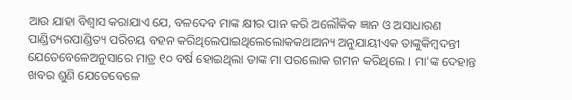ଆଉ ଯାହା ବିଶ୍ୱାସ କରାଯାଏ ଯେ, ବଳଦେବ ମାଙ୍କ କ୍ଷୀର ପାନ କରି ଅଲୌକିକ ଜ୍ଞାନ ଓ ଅସାଧାରଣ ପାଣ୍ଡିତ୍ୟରପାଣ୍ଡିତ୍ୟ ପରିଚୟ ବହନ କରିଥିଲେପାଇଥିଲେଲୋକକଥାଅନ୍ୟ ଅନୁଯାୟୀଏକ ତାଙ୍କୁକିମ୍ବଦନ୍ତୀ ଯେତେବେଳେଅନୁସାରେ ମାତ୍ର ୧୦ ବର୍ଷ ହୋଇଥିଲା ତାଙ୍କ ମା ପରଲୋକ ଗମନ କରିଥିଲେ । ମା'ଙ୍କ ଦେହାନ୍ତ ଖବର ଶୁଣି ଯେତେବେଳେ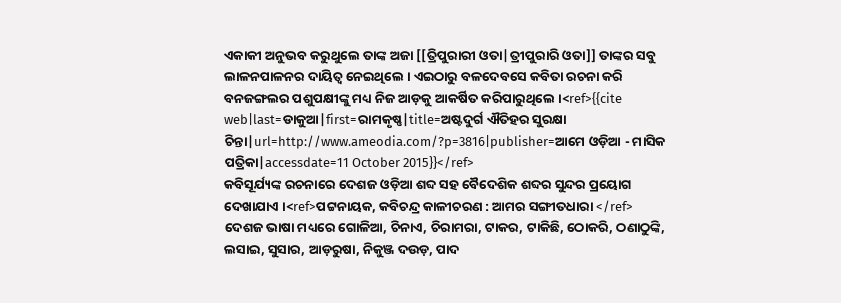ଏକାକୀ ଅନୁଭବ କରୁଥୁଲେ ତାଙ୍କ ଅଜା [[ତ୍ରିପୁରାରୀ ଓତା|ତ୍ରୀପୁରାରି ଓତା]] ତାଙ୍କର ସବୁ ଲାଳନପାଳନର ଦାୟିତ୍ୱ ନେଇଥିଲେ । ଏଇଠାରୁ ବଳଦେବସେ କବିତା ରଚନା କରି ବନଜଙ୍ଗଲର ପଶୁପକ୍ଷୀଙ୍କୁ ମଧ୍ୟ ନିଜ ଆଡ଼କୁ ଆକର୍ଷିତ କରିପାରୁଥିଲେ ।<ref>{{cite web|last=ଡାକୁଆ|first=ରାମକୃଷ୍ଣ|title=ଅଷ୍ଟଦୁର୍ଗ ଐତିହର ସୁରକ୍ଷା ଚିନ୍ତା|url=http://www.ameodia.com/?p=3816|publisher=ଆମେ ଓଡ଼ିଆ - ମାସିକ ପତ୍ରିକା|accessdate=11 October 2015}}</ref>
କବିସୂର୍ଯ୍ୟଙ୍କ ରଚନାରେ ଦେଶଜ ଓଡ଼ିଆ ଶବ୍ଦ ସହ ବୈଦେଶିକ ଶବ୍ଦର ସୁନ୍ଦର ପ୍ରୟୋଗ ଦେଖାଯାଏ ।<ref>ପଟ୍ଟନାୟକ, କବିଚନ୍ଦ୍ର କାଳୀଚରଣ : ଆମର ସଙ୍ଗୀତଧାରା </ref> ଦେଶଜ ଭାଷା ମଧ୍ୟରେ ଗୋଳିଆ, ଚିନାଏ, ଚିରାମରା, ଟାକର, ଟାକିଛି, ଠୋକରି, ଠଣାଠୁଙ୍କି, ଲସାଇ, ସୁସାର, ଆଡ଼ରୁଷା, ନିକୁଞ୍ଜ ଦଉଡ଼, ପାଦ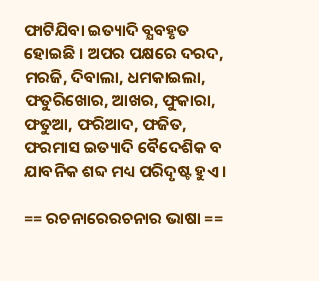ଫାଟିଯିବା ଇତ୍ୟାଦି ବ୍ଯବହୃତ ହୋଇଛି । ଅପର ପକ୍ଷରେ ଦରଦ, ମରଜି, ଦିବାଲା, ଧମକାଇଲା, ଫତୁରିଖୋର, ଆଖର, ଫୁକାରା, ଫତୁଆ, ଫରିଆଦ, ଫଜିତ, ଫରମାସ ଇତ୍ୟାଦି ବୈଦେଶିକ ବ ଯାବନିକ ଶବ୍ଦ ମଧ୍ୟ ପରିଦୃଷ୍ଟ ହୁଏ ।

== ରଚନାରେରଚନାର ଭାଷା ==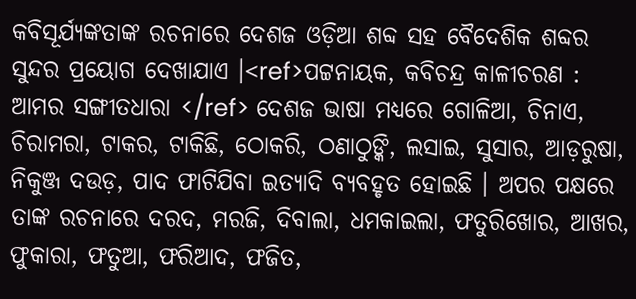କବିସୂର୍ଯ୍ୟଙ୍କତାଙ୍କ ରଚନାରେ ଦେଶଜ ଓଡ଼ିଆ ଶବ୍ଦ ସହ ବୈଦେଶିକ ଶବ୍ଦର ସୁନ୍ଦର ପ୍ରୟୋଗ ଦେଖାଯାଏ ।<ref>ପଟ୍ଟନାୟକ, କବିଚନ୍ଦ୍ର କାଳୀଚରଣ : ଆମର ସଙ୍ଗୀତଧାରା </ref> ଦେଶଜ ଭାଷା ମଧ୍ୟରେ ଗୋଳିଆ, ଚିନାଏ, ଚିରାମରା, ଟାକର, ଟାକିଛି, ଠୋକରି, ଠଣାଠୁଙ୍କି, ଲସାଇ, ସୁସାର, ଆଡ଼ରୁଷା, ନିକୁଞ୍ଜ ଦଉଡ଼, ପାଦ ଫାଟିଯିବା ଇତ୍ୟାଦି ବ୍ଯବହୃତ ହୋଇଛି । ଅପର ପକ୍ଷରେ ତାଙ୍କ ରଚନାରେ ଦରଦ, ମରଜି, ଦିବାଲା, ଧମକାଇଲା, ଫତୁରିଖୋର, ଆଖର, ଫୁକାରା, ଫତୁଆ, ଫରିଆଦ, ଫଜିତ,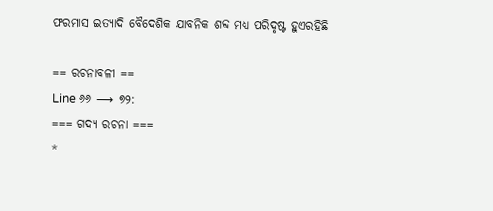ଫରମାସ ଇତ୍ୟାଦି ବୈଦେଶିକ ଯାବନିକ ଶବ୍ଦ ମଧ୍ୟ ପରିଦୃଷ୍ଟ ହୁଏରହିଛି

== ରଚନାବଳୀ ==
Line ୬୬ ⟶ ୭୨:
=== ଗଦ୍ୟ ରଚନା ===
*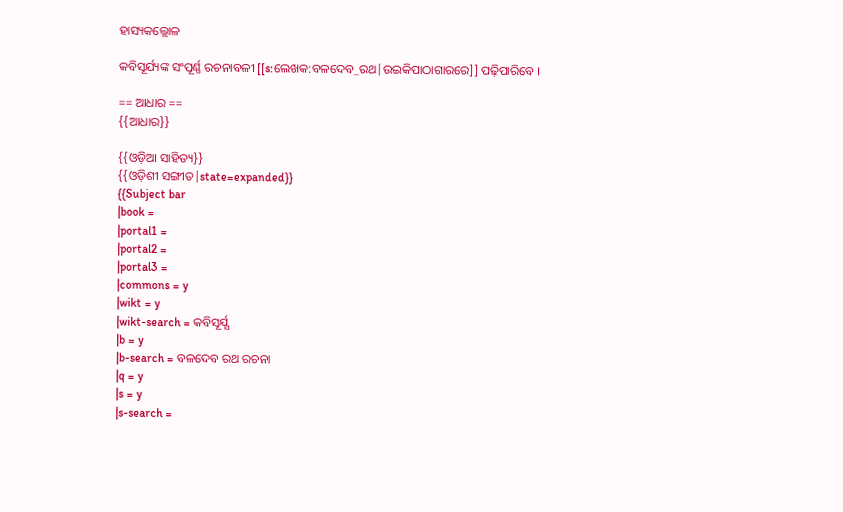ହାସ୍ୟକଲ୍ଲୋଳ

କବିସୂର୍ଯ୍ୟଙ୍କ ସଂପୂର୍ଣ୍ଣ ରଚନାବଳୀ [[s:ଲେଖକ:ବଳଦେବ_ରଥ|ଉଇକିପାଠାଗାରରେ]] ପଢ଼ିପାରିବେ ।

== ଆଧାର ==
{{ଆଧାର}}

{{ଓଡ଼ିଆ ସାହିତ୍ୟ}}
{{ଓଡ଼ିଶୀ ସଙ୍ଗୀତ|state=expanded}}
{{Subject bar
|book =
|portal1 =
|portal2 =
|portal3 =
|commons = y
|wikt = y
|wikt-search = କବିସୂର୍ଯ୍ଯ
|b = y
|b-search = ବଳଦେବ ରଥ ରଚନା
|q = y
|s = y
|s-search =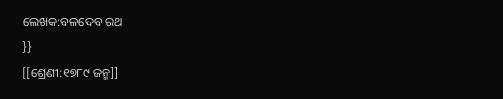ଲେଖକ:ବଳଦେବ ରଥ
}}
[[ଶ୍ରେଣୀ:୧୭୮୯ ଜନ୍ମ]]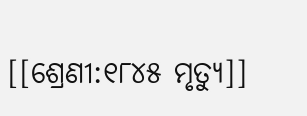[[ଶ୍ରେଣୀ:୧୮୪୫ ମୃତ୍ୟୁ]]